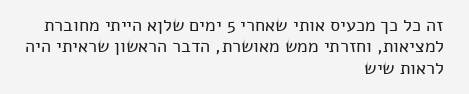זה כל כך מכעיס אותי שאחרי 5 ימים שלןא הייתי מחוברת למציאות, וחזרתי ממש מאושרת, הדבר הראשון שראיתי היה לראות שיש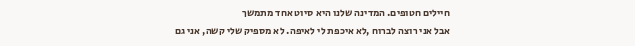חיילים חטופים. המדינה שלנו היא סיוט אחד מתמשך
אבל אני רוצה לברוח ,לא איכפת לי לאיפה. לא מספיק שלי קשה, אני גם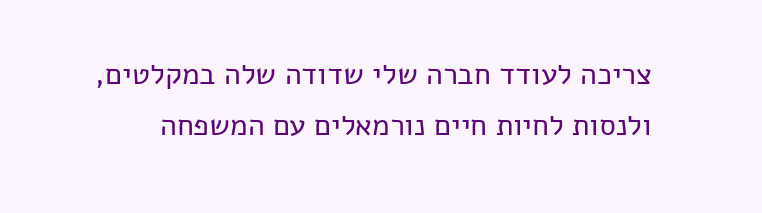צריכה לעודד חברה שלי שדודה שלה במקלטים, ולנסות לחיות חיים נורמאלים עם המשפחה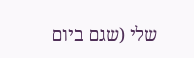שלי (שגם ביום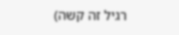רגיל זה קשה)